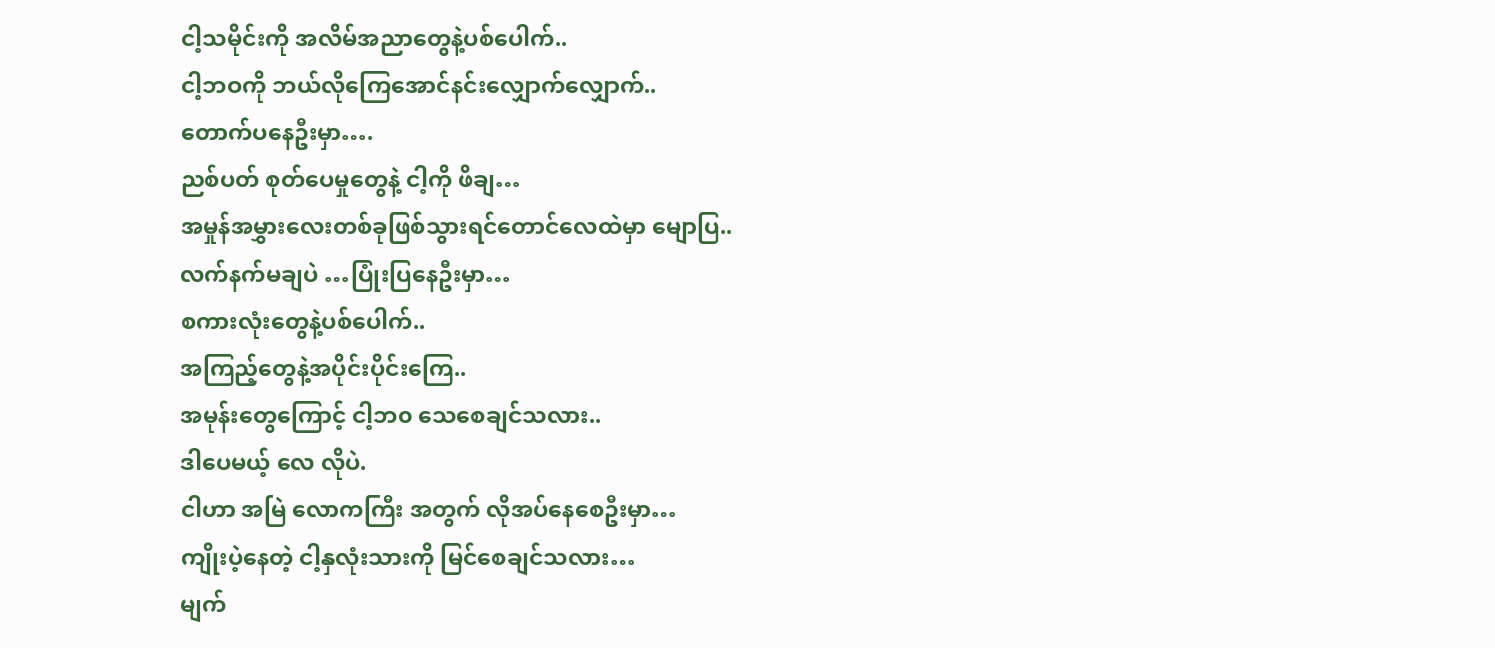ငါ့သမိုင်းကို အလိမ်အညာတွေနဲ့ပစ်ပေါက်..
ငါ့ဘဝကို ဘယ်လိုကြေအောင်နင်းလျှောက်လျှောက်..
တောက်ပနေဦးမှာ….
ညစ်ပတ် စုတ်ပေမှုတွေနဲ့ ငါ့ကို ဖိချ…
အမှုန်အမွှားလေးတစ်ခုဖြစ်သွားရင်တောင်လေထဲမှာ မျောပြ..
လက်နက်မချပဲ …ပြုံးပြနေဦးမှာ…
စကားလုံးတွေနဲ့ပစ်ပေါက်..
အကြည့်တွေနဲ့အပိုင်းပိုင်းကြေ..
အမုန်းတွေကြောင့် ငါ့ဘ၀ သေစေချင်သလား..
ဒါပေမယ့် လေ လိုပဲ.
ငါဟာ အမြဲ လောကကြီး အတွက် လိုအပ်နေစေဦးမှာ…
ကျိုးပဲ့နေတဲ့ ငါ့နှလုံးသားကို မြင်စေချင်သလား…
မျက်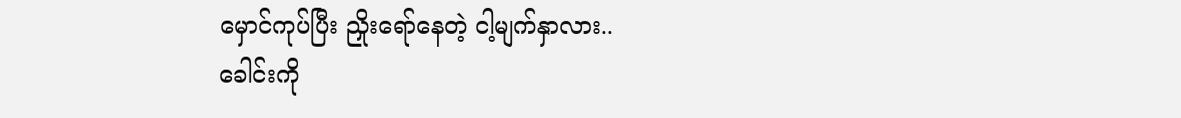မှောင်ကုပ်ပြီး ညှိုးရော်နေတဲ့ ငါ့မျက်နှာလား..
ခေါင်းကို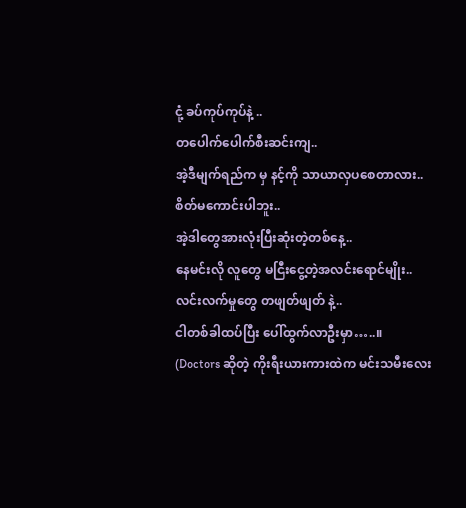ငုံ့ ခပ်ကုပ်ကုပ်နဲ့ ..
တပေါက်ပေါက်စီးဆင်းကျ..
အဲ့ဒီမျက်ရည်က မှ နင့်ကို သာယာလှပစေတာလား..
စိတ်မကောင်းပါဘူး..
အဲ့ဒါတွေအားလုံးပြီးဆုံးတဲ့တစ်နေ့..
နေမင်းလို လူတွေ မငြီးငွေ့တဲ့အလင်းရောင်မျိုး..
လင်းလက်မှုတွေ တဖျတ်ဖျတ် နဲ့..
ငါတစ်ခါထပ်ပြီး ပေါ်ထွက်လာဦးမှာ…..။
(Doctors ဆိုတဲ့ ကိုးရီးယားကားထဲက မင်းသမီးလေး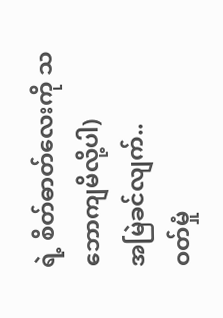ရဲ့ စိတ်ဓာတ်လေးကို သဘောကျမိလို့ပါ)
အမြဲခင်လျက်..
ဝတ်မှုံ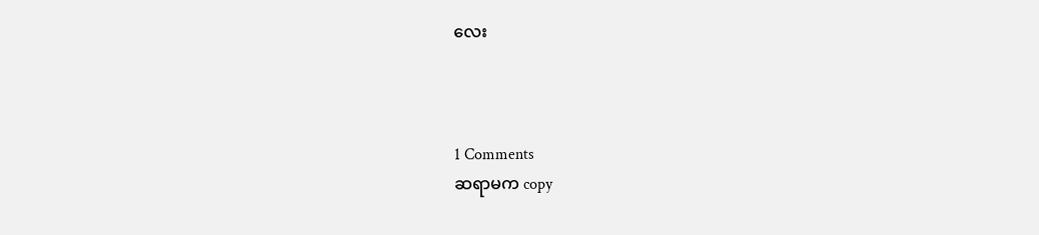လေး



1 Comments
ဆရာမက copy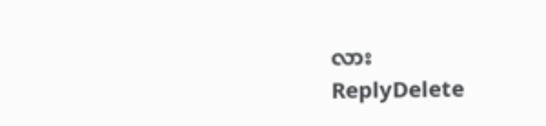လား
ReplyDelete